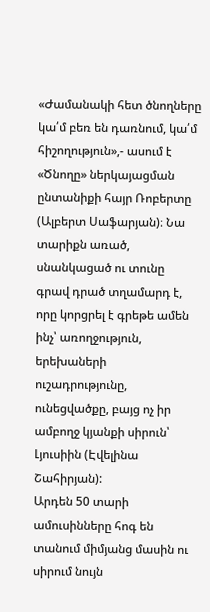«Ժամանակի հետ ծնողները կա՛մ բեռ են դառնում, կա՛մ հիշողություն»,- ասում է «Ծնողը» ներկայացման ընտանիքի հայր Ռոբերտը (Ալբերտ Սաֆարյան)։ Նա տարիքն առած, սնանկացած ու տունը գրավ դրած տղամարդ է, որը կորցրել է գրեթե ամեն ինչ՝ առողջություն, երեխաների ուշադրությունը, ունեցվածքը, բայց ոչ իր ամբողջ կյանքի սիրուն՝ Լյուսիին (Էվելինա Շահիրյան):
Արդեն 50 տարի ամուսինները հոգ են տանում միմյանց մասին ու սիրում նույն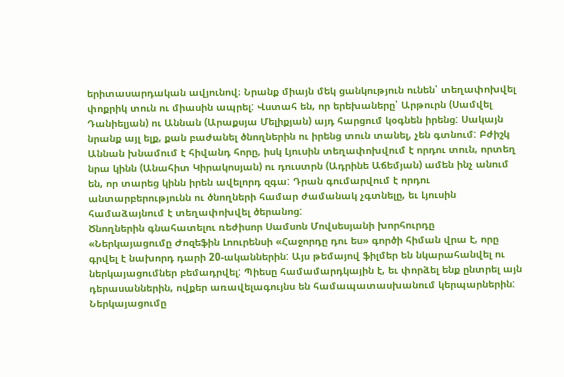երիտասարդական ավյունով։ Նրանք միայն մեկ ցանկություն ունեն՝ տեղափոխվել փոքրիկ տուն ու միասին ապրել: Վստահ են, որ երեխաները՝ Արթուրն (Սամվել Դանիելյան) ու Աննան (Արաքսյա Մելիքյան) այդ հարցում կօգնեն իրենց: Սակայն նրանք այլ ելք, քան բաժանել ծնողներին ու իրենց տուն տանել, չեն գտնում: Բժիշկ Աննան խնամում է հիվանդ հորը, իսկ Լյուսին տեղափոխվում է որդու տուն, որտեղ նրա կինն (Անահիտ Կիրակոսյան) ու դուստրն (Ադրինե Աճեմյան) ամեն ինչ անում են, որ տարեց կինն իրեն ավելորդ զգա: Դրան գումարվում է որդու անտարբերությունն ու ծնողների համար ժամանակ չգտնելը, եւ Լյուսին համաձայնում է տեղափոխվել ծերանոց:
Ծնողներին գնահատելու ռեժիսոր Սամսոն Մովսեսյանի խորհուրդը
«Ներկայացումը Ժոզեֆին Լոուրենսի «Հաջորդը դու ես» գործի հիման վրա է, որը գրվել է նախորդ դարի 20-ականներին: Այս թեմայով ֆիլմեր են նկարահանվել ու ներկայացումներ բեմադրվել: Պիեսը համամարդկային է, եւ փորձել ենք ընտրել այն դերասաններին, ովքեր առավելագույնս են համապատասխանում կերպարներին: Ներկայացումը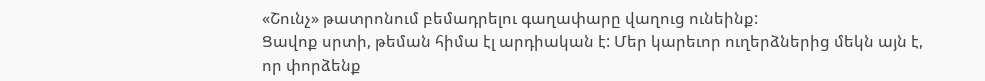«Շունչ» թատրոնում բեմադրելու գաղափարը վաղուց ունեինք:
Ցավոք սրտի, թեման հիմա էլ արդիական է: Մեր կարեւոր ուղերձներից մեկն այն է, որ փորձենք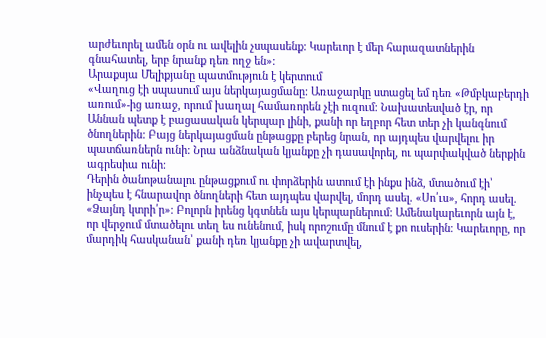արժեւորել ամեն օրն ու ավելին չսպասենք: Կարեւոր է մեր հարազատներին գնահատել, երբ նրանք դեռ ողջ են»:
Արաքսյա Մելիքյանը պատմություն է կերտում
«Վաղուց էի սպասում այս ներկայացմանը: Առաջարկը ստացել եմ դեռ «Թմբկաբերդի առում»-ից առաջ, որում խաղալ համառորեն չէի ուզում։ Նախատեսված էր, որ Աննան պետք է բացասական կերպար լինի, քանի որ եղբոր հետ տեր չի կանգնում ծնողներին: Բայց ներկայացման ընթացքը բերեց նրան, որ այդպես վարվելու իր պատճառներն ունի: Նրա անձնական կյանքը չի դասավորել, ու պարփակված ներքին ագրեսիա ունի։
Դերին ծանոթանալու ընթացքում ու փորձերին ատում էի ինքս ինձ, մտածում էի՝ ինչպես է հնարավոր ծնողների հետ այդպես վարվել, մորդ ասել. «Սո՛ւս», հորդ ասել. «Ձայնդ կտրի՛ր»։ Բոլորն իրենց կգտնեն այս կերպարներում: Ամենակարեւորն այն է, որ վերջում մտածելու տեղ ես ունենում, իսկ որոշումը մնում է քո ուսերին։ Կարեւորը, որ մարդիկ հասկանան՝ քանի դեռ կյանքը չի ավարտվել,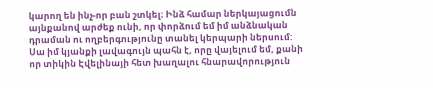կարող են ինչ-որ բան շտկել։ Ինձ համար ներկայացումն այնքանով արժեք ունի, որ փորձում եմ իմ անձնական դրաման ու ողբերգությունը տանել կերպարի ներսում:
Սա իմ կյանքի լավագույն պահն է, որը վայելում եմ, քանի որ տիկին Էվելինայի հետ խաղալու հնարավորություն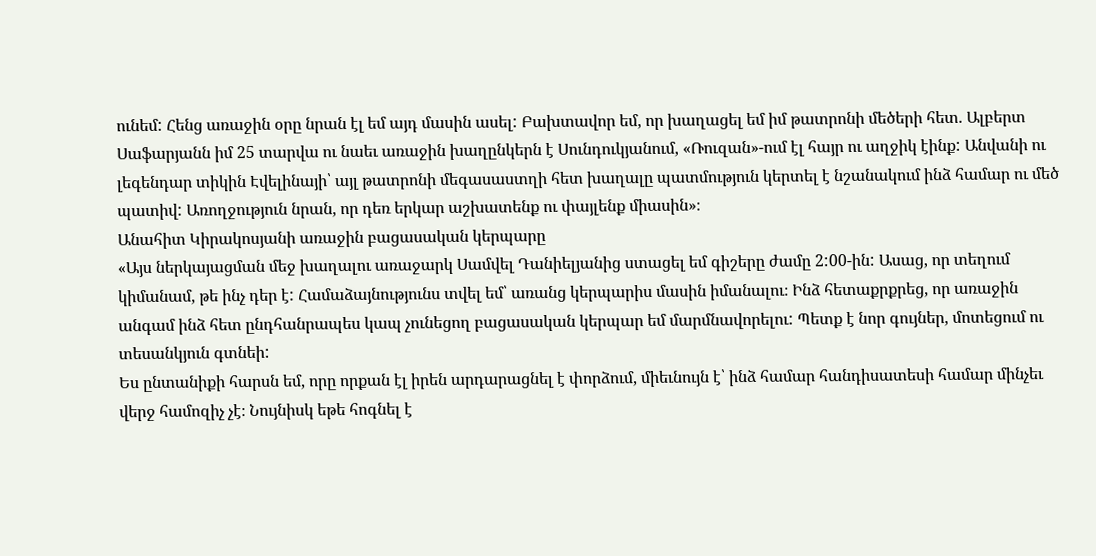ունեմ: Հենց առաջին օրը նրան էլ եմ այդ մասին ասել: Բախտավոր եմ, որ խաղացել եմ իմ թատրոնի մեծերի հետ. Ալբերտ Սաֆարյանն իմ 25 տարվա ու նաեւ առաջին խաղընկերն է Սունդուկյանում, «Ռուզան»-ում էլ հայր ու աղջիկ էինք: Անվանի ու լեգենդար տիկին Էվելինայի՝ այլ թատրոնի մեգասաստղի հետ խաղալը պատմություն կերտել է նշանակում ինձ համար ու մեծ պատիվ: Առողջություն նրան, որ դեռ երկար աշխատենք ու փայլենք միասին»։
Անահիտ Կիրակոսյանի առաջին բացասական կերպարը
«Այս ներկայացման մեջ խաղալու առաջարկ Սամվել Դանիելյանից ստացել եմ գիշերը ժամը 2:00-ին: Ասաց, որ տեղում կիմանամ, թե ինչ դեր է: Համաձայնությունս տվել եմ՝ առանց կերպարիս մասին իմանալու։ Ինձ հետաքրքրեց, որ առաջին անգամ ինձ հետ ընդհանրապես կապ չունեցող բացասական կերպար եմ մարմնավորելու: Պետք է նոր գույներ, մոտեցում ու տեսանկյուն գտնեի:
Ես ընտանիքի հարսն եմ, որը որքան էլ իրեն արդարացնել է փորձում, միեւնույն է՝ ինձ համար հանդիսատեսի համար մինչեւ վերջ համոզիչ չէ։ Նույնիսկ եթե հոգնել է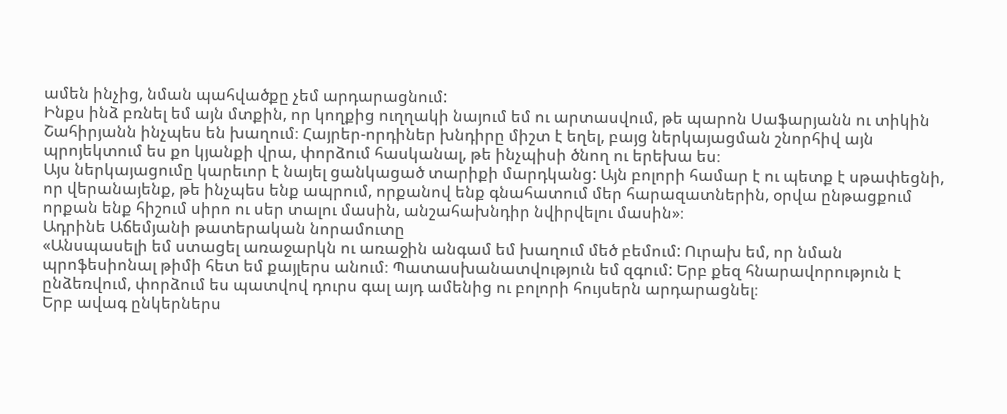ամեն ինչից, նման պահվածքը չեմ արդարացնում:
Ինքս ինձ բռնել եմ այն մտքին, որ կողքից ուղղակի նայում եմ ու արտասվում, թե պարոն Սաֆարյանն ու տիկին Շահիրյանն ինչպես են խաղում։ Հայրեր-որդիներ խնդիրը միշտ է եղել, բայց ներկայացման շնորհիվ այն պրոյեկտում ես քո կյանքի վրա, փորձում հասկանալ, թե ինչպիսի ծնող ու երեխա ես։
Այս ներկայացումը կարեւոր է նայել ցանկացած տարիքի մարդկանց: Այն բոլորի համար է ու պետք է սթափեցնի, որ վերանայենք, թե ինչպես ենք ապրում, որքանով ենք գնահատում մեր հարազատներին, օրվա ընթացքում որքան ենք հիշում սիրո ու սեր տալու մասին, անշահախնդիր նվիրվելու մասին»։
Ադրինե Աճեմյանի թատերական նորամուտը
«Անսպասելի եմ ստացել առաջարկն ու առաջին անգամ եմ խաղում մեծ բեմում: Ուրախ եմ, որ նման պրոֆեսիոնալ թիմի հետ եմ քայլերս անում։ Պատասխանատվություն եմ զգում: Երբ քեզ հնարավորություն է ընձեռվում, փորձում ես պատվով դուրս գալ այդ ամենից ու բոլորի հույսերն արդարացնել։
Երբ ավագ ընկերներս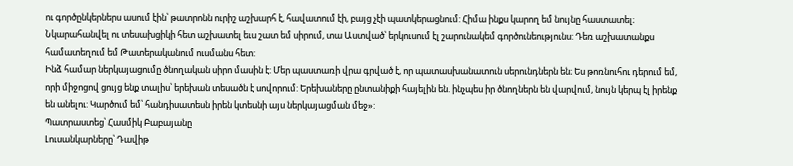ու գործընկերներս ասում էին՝ թատրոնն ուրիշ աշխարհ է, հավատում էի, բայց չէի պատկերացնում: Հիմա ինքս կարող եմ նույնը հաստատել։ Նկարահանվել ու տեսախցիկի հետ աշխատել եւս շատ եմ սիրում, տա Աստված՝ երկուսում էլ շարունակեմ գործունեությունս: Դեռ աշխատանքս համատեղում եմ Թատերականում ուսմանս հետ:
Ինձ համար ներկայացումը ծնողական սիրո մասին է: Մեր պաստառի վրա գրված է, որ պատասխանատուն սերունդներն են։ Ես թոռնուհու դերում եմ, որի միջոցով ցույց ենք տալիս՝ երեխան տեսածն է սովորում: Երեխաները ընտանիքի հայելին են. ինչպես իր ծնողներն են վարվում, նույն կերպ էլ իրենք են անելու: Կարծում եմ՝ հանդիսատեսն իրեն կտեսնի այս ներկայացման մեջ»:
Պատրաստեց՝ Հասմիկ Բաբայանը
Լուսանկարները՝ Դավիթ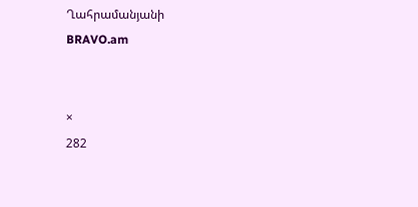Ղահրամանյանի
BRAVO.am


×
282